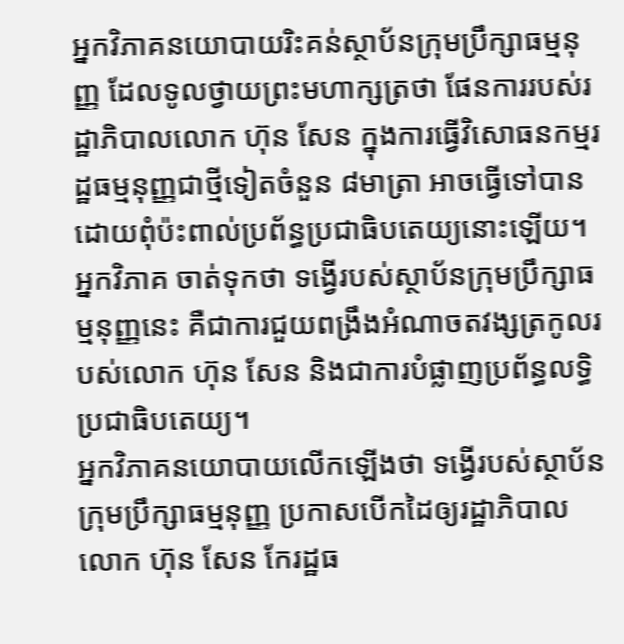អ្នកវិភាគនយោបាយរិះគន់ស្ថាប័នក្រុមប្រឹក្សាធម្មនុញ្ញ ដែលទូលថ្វាយព្រះមហាក្សត្រថា ផែនការរបស់រដ្ឋាភិបាលលោក ហ៊ុន សែន ក្នុងការធ្វើវិសោធនកម្មរដ្ឋធម្មនុញ្ញជាថ្មីទៀតចំនួន ៨មាត្រា អាចធ្វើទៅបាន ដោយពុំប៉ះពាល់ប្រព័ន្ធប្រជាធិបតេយ្យនោះឡើយ។ អ្នកវិភាគ ចាត់ទុកថា ទង្វើរបស់ស្ថាប័នក្រុមប្រឹក្សាធម្មនុញ្ញនេះ គឺជាការជួយពង្រឹងអំណាចតវង្សត្រកូលរបស់លោក ហ៊ុន សែន និងជាការបំផ្លាញប្រព័ន្ធលទ្ធិប្រជាធិបតេយ្យ។
អ្នកវិភាគនយោបាយលើកឡើងថា ទង្វើរបស់ស្ថាប័នក្រុមប្រឹក្សាធម្មនុញ្ញ ប្រកាសបើកដៃឲ្យរដ្ឋាភិបាល លោក ហ៊ុន សែន កែរដ្ឋធ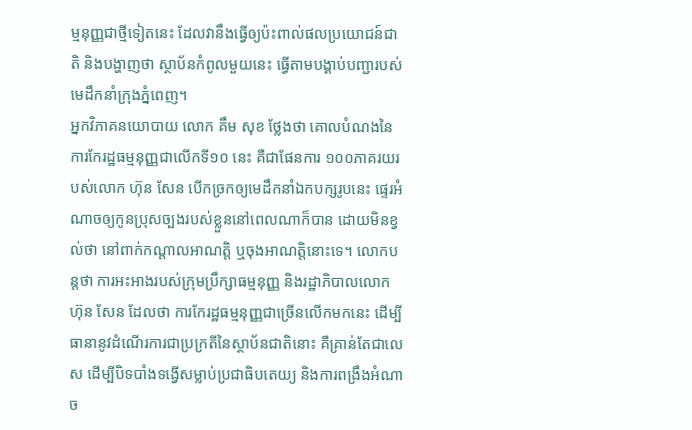ម្មនុញ្ញជាថ្មីទៀតនេះ ដែលវានឹងធ្វើឲ្យប៉ះពាល់ផលប្រយោជន៍ជាតិ និងបង្ហាញថា ស្ថាប័នកំពូលមួយនេះ ធ្វើតាមបង្គាប់បញ្ជារបស់មេដឹកនាំក្រុងភ្នំពេញ។
អ្នកវិភាគនយោបាយ លោក គឹម សុខ ថ្លែងថា គោលបំណងនៃការកែរដ្ឋធម្មនុញ្ញជាលើកទី១០ នេះ គឺជាផែនការ ១០០ភាគរយរបស់លោក ហ៊ុន សែន បើកច្រកឲ្យមេដឹកនាំឯកបក្សរូបនេះ ផ្ទេរអំណាចឲ្យកូនប្រុសច្បងរបស់ខ្លួននៅពេលណាក៏បាន ដោយមិនខ្វល់ថា នៅពាក់កណ្ដាលអាណត្តិ ឬចុងអាណត្តិនោះទេ។ លោកបន្តថា ការអះអាងរបស់ក្រុមប្រឹក្សាធម្មនុញ្ញ និងរដ្ឋាភិបាលលោក ហ៊ុន សែន ដែលថា ការកែរដ្ឋធម្មនុញ្ញជាច្រើនលើកមកនេះ ដើម្បីធានានូវដំណើរការជាប្រក្រតីនៃស្ថាប័នជាតិនោះ គឺគ្រាន់តែជាលេស ដើម្បីបិទបាំងទង្វើសម្លាប់ប្រជាធិបតេយ្យ និងការពង្រឹងអំណាច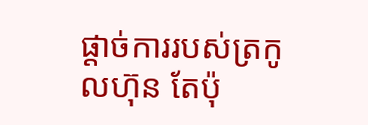ផ្ដាច់ការរបស់ត្រកូលហ៊ុន តែប៉ុ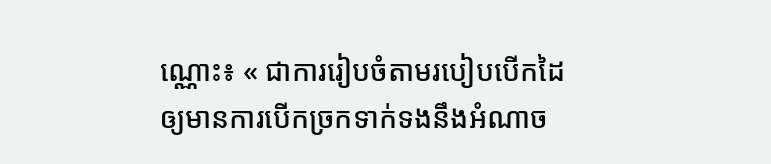ណ្ណោះ៖ « ជាការរៀបចំតាមរបៀបបើកដៃឲ្យមានការបើកច្រកទាក់ទងនឹងអំណាច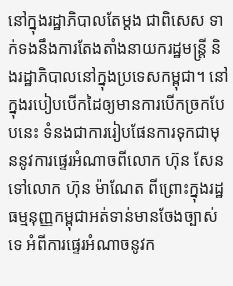នៅក្នុងរដ្ឋាភិបាលតែម្ដង ជាពិសេស ទាក់ទងនឹងការតែងតាំងនាយករដ្ឋមន្ត្រី និងរដ្ឋាភិបាលនៅក្នុងប្រទេសកម្ពុជា។ នៅក្នុងរបៀបបើកដៃឲ្យមានការបើកច្រកបែបនេះ ទំនងជាការរៀបផែនការទុកជាមុននូវការផ្ទេរអំណាចពីលោក ហ៊ុន សែន ទៅលោក ហ៊ុន ម៉ាណែត ពីព្រោះក្នុងរដ្ឋធម្មនុញ្ញកម្ពុជាអត់ទាន់មានចែងច្បាស់ទេ អំពីការផ្ទេរអំណាចនូវក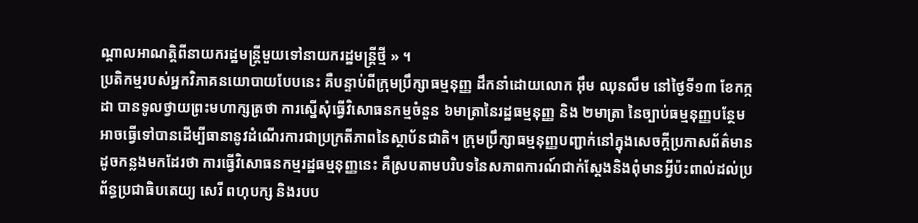ណ្ដាលអាណត្តិពីនាយករដ្ឋមន្ត្រីមួយទៅនាយករដ្ឋមន្ត្រីថ្មី » ។
ប្រតិកម្មរបស់អ្នកវិភាគនយោបាយបែបនេះ គឺបន្ទាប់ពីក្រុមប្រឹក្សាធម្មនុញ្ញ ដឹកនាំដោយលោក អ៊ឹម ឈុនលឹម នៅថ្ងៃទី១៣ ខែកក្កដា បានទូលថ្វាយព្រះមហាក្សត្រថា ការស្នើសុំធ្វើវិសោធនកម្មចំនួន ៦មាត្រានៃរដ្ឋធម្មនុញ្ញ និង ២មាត្រា នៃច្បាប់ធម្មនុញ្ញបន្ថែម អាចធ្វើទៅបានដើម្បីធានានូវដំណើរការជាប្រក្រតីភាពនៃស្ថាប័នជាតិ។ ក្រុមប្រឹក្សាធម្មនុញ្ញបញ្ជាក់នៅក្នុងសេចក្ដីប្រកាសព័ត៌មានដូចកន្លងមកដែរថា ការធ្វើវិសោធនកម្មរដ្ឋធម្មនុញ្ញនេះ គឺស្របតាមបរិបទនៃសភាពការណ៍ជាក់ស្ដែងនិងពុំមានអ្វីប៉ះពាល់ដល់ប្រព័ន្ធប្រជាធិបតេយ្យ សេរី ពហុបក្ស និងរបប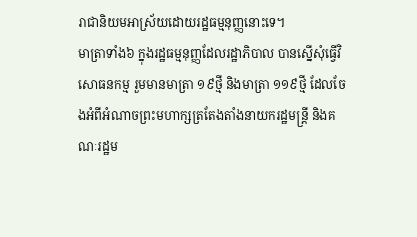រាជានិយមអាស្រ័យដោយរដ្ឋធម្មនុញ្ញនោះទេ។
មាត្រាទាំង៦ ក្នុងរដ្ឋធម្មនុញ្ញដែលរដ្ឋាភិបាល បានស្នើសុំធ្វើវិសោធនកម្ម រួមមានមាត្រា ១៩ថ្មី និងមាត្រា ១១៩ថ្មី ដែលចែងអំពីអំណាចព្រះមហាក្សត្រតែងតាំងនាយករដ្ឋមន្ត្រី និងគណៈរដ្ឋម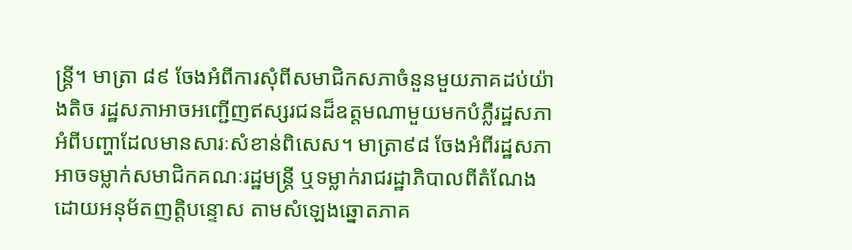ន្ត្រី។ មាត្រា ៨៩ ចែងអំពីការសុំពីសមាជិកសភាចំនួនមួយភាគដប់យ៉ាងតិច រដ្ឋសភាអាចអញ្ជើញឥស្សរជនដ៏ឧត្ដមណាមួយមកបំភ្លឺរដ្ឋសភាអំពីបញ្ហាដែលមានសារៈសំខាន់ពិសេស។ មាត្រា៩៨ ចែងអំពីរដ្ឋសភាអាចទម្លាក់សមាជិកគណៈរដ្ឋមន្ត្រី ឬទម្លាក់រាជរដ្ឋាភិបាលពីតំណែងដោយអនុម័តញត្តិបន្ទោស តាមសំឡេងឆ្នោតភាគ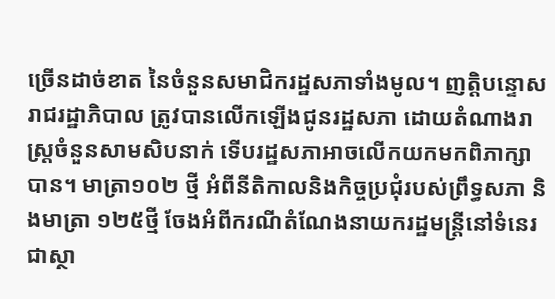ច្រើនដាច់ខាត នៃចំនួនសមាជិករដ្ឋសភាទាំងមូល។ ញត្តិបន្ទោសរាជរដ្ឋាភិបាល ត្រូវបានលើកឡើងជូនរដ្ឋសភា ដោយតំណាងរាស្ត្រចំនួនសាមសិបនាក់ ទើបរដ្ឋសភាអាចលើកយកមកពិភាក្សាបាន។ មាត្រា១០២ ថ្មី អំពីនីតិកាលនិងកិច្ចប្រជុំរបស់ព្រឹទ្ធសភា និងមាត្រា ១២៥ថ្មី ចែងអំពីករណីតំណែងនាយករដ្ឋមន្ត្រីនៅទំនេរជាស្ថា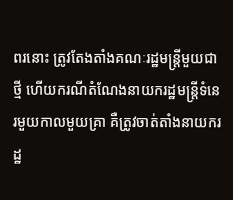ពរនោះ ត្រូវតែងតាំងគណៈរដ្ឋមន្ត្រីមួយជាថ្មី ហើយករណីតំណែងនាយករដ្ឋមន្ត្រីទំនេរមួយកាលមួយគ្រា គឺត្រូវចាត់តាំងនាយករដ្ឋ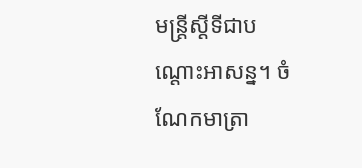មន្ត្រីស្ដីទីជាបណ្ដោះអាសន្ន។ ចំណែកមាត្រា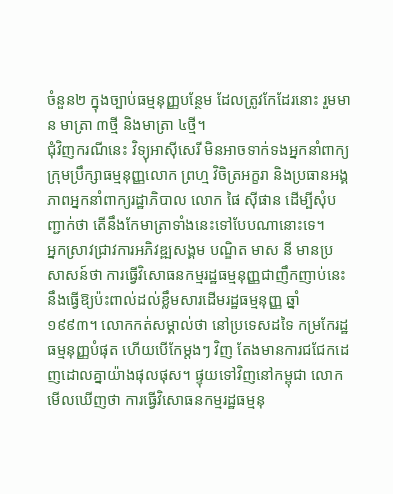ចំនួន២ ក្នុងច្បាប់ធម្មនុញ្ញបន្ថែម ដែលត្រូវកែដែរនោះ រួមមាន មាត្រា ៣ថ្មី និងមាត្រា ៤ថ្មី។
ជុំវិញករណីនេះ វិទ្យុអាស៊ីសេរី មិនអាចទាក់ទងអ្នកនាំពាក្យក្រុមប្រឹក្សាធម្មនុញ្ញលោក ព្រហ្ម វិចិត្រអក្ខរា និងប្រធានអង្គភាពអ្នកនាំពាក្យរដ្ឋាភិបាល លោក ផៃ ស៊ីផាន ដើម្បីសុំបញ្ជាក់ថា តើនឹងកែមាត្រាទាំងនេះទៅបែបណានោះទេ។
អ្នកស្រាវជ្រាវការអភិវឌ្ឍសង្គម បណ្ឌិត មាស នី មានប្រសាសន៍ថា ការធ្វើវិសោធនកម្មរដ្ឋធម្មនុញ្ញជាញឹកញាប់នេះ នឹងធ្វើឱ្យប៉ះពាល់ដល់ខ្លឹមសារដើមរដ្ឋធម្មនុញ្ញ ឆ្នាំ ១៩៩៣។ លោកកត់សម្គាល់ថា នៅប្រទេសដទៃ កម្រកែរដ្ឋធម្មនុញ្ញបំផុត ហើយបើកែម្តងៗ វិញ តែងមានការជជែកដេញដោលគ្នាយ៉ាងផុលផុស។ ផ្ទុយទៅវិញនៅកម្ពុជា លោក មើលឃើញថា ការធ្វើវិសោធនកម្មរដ្ឋធម្មនុ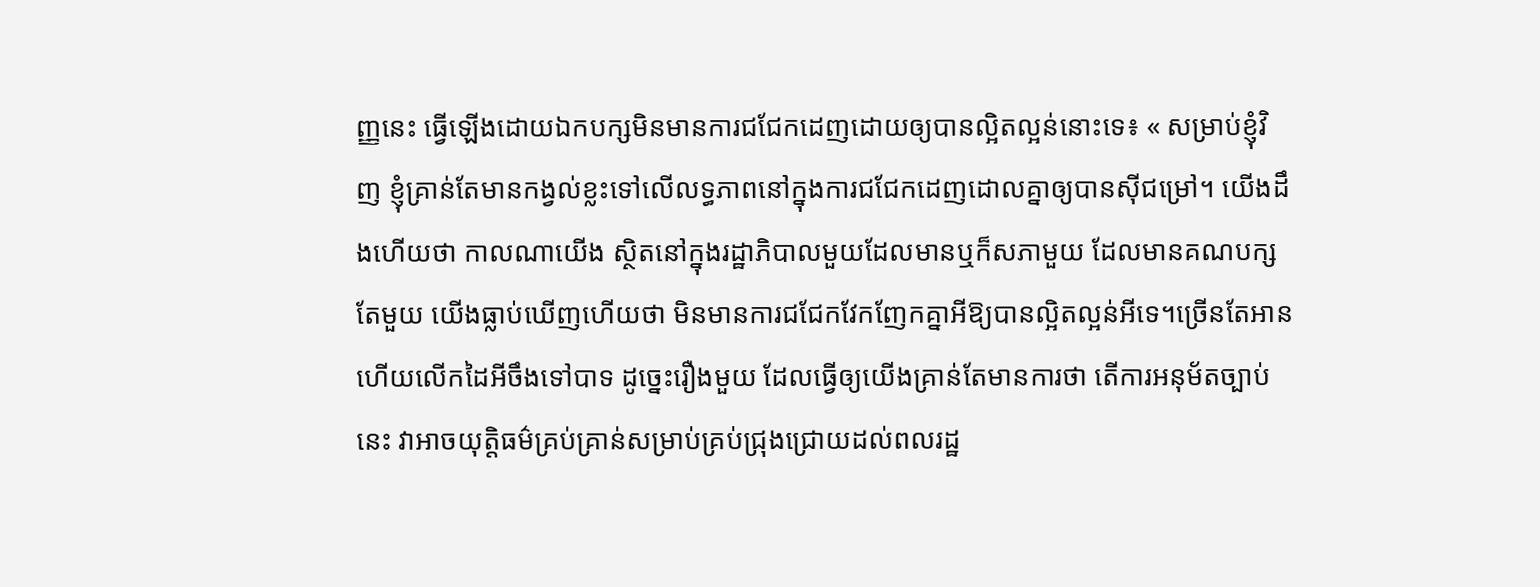ញ្ញនេះ ធ្វើឡើងដោយឯកបក្សមិនមានការជជែកដេញដោយឲ្យបានល្អិតល្អន់នោះទេ៖ « សម្រាប់ខ្ញុំវិញ ខ្ញុំគ្រាន់តែមានកង្វល់ខ្លះទៅលើលទ្ធភាពនៅក្នុងការជជែកដេញដោលគ្នាឲ្យបានស៊ីជម្រៅ។ យើងដឹងហើយថា កាលណាយើង ស្ថិតនៅក្នុងរដ្ឋាភិបាលមួយដែលមានឬក៏សភាមួយ ដែលមានគណបក្សតែមួយ យើងធ្លាប់ឃើញហើយថា មិនមានការជជែកវែកញែកគ្នាអីឱ្យបានល្អិតល្អន់អីទេ។ច្រើនតែអានហើយលើកដៃអីចឹងទៅបាទ ដូច្នេះរឿងមួយ ដែលធ្វើឲ្យយើងគ្រាន់តែមានការថា តើការអនុម័តច្បាប់នេះ វាអាចយុត្តិធម៌គ្រប់គ្រាន់សម្រាប់គ្រប់ជ្រុងជ្រោយដល់ពលរដ្ឋ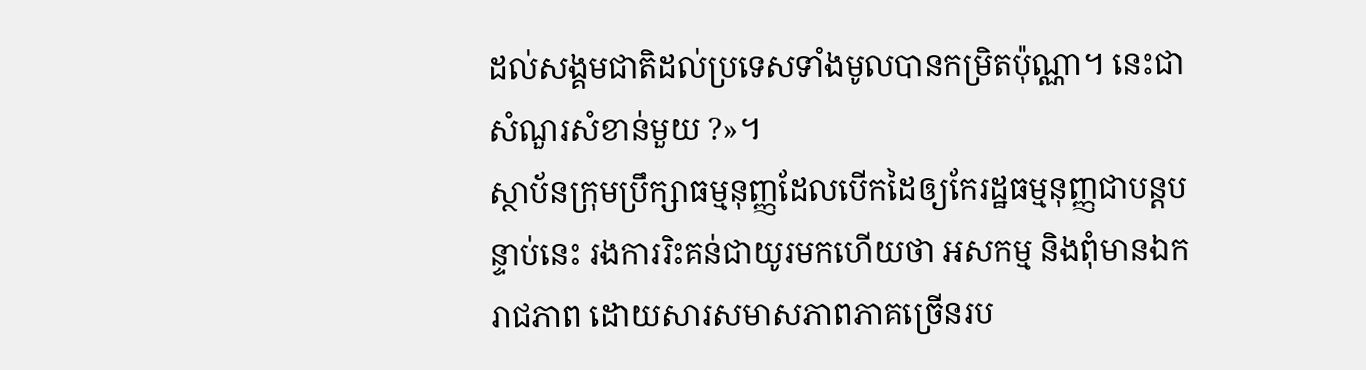ដល់សង្គមជាតិដល់ប្រទេសទាំងមូលបានកម្រិតប៉ុណ្ណា។ នេះជាសំណួរសំខាន់មួយ ?»។
ស្ថាប័នក្រុមប្រឹក្សាធម្មនុញ្ញដែលបើកដៃឲ្យកែរដ្ឋធម្មនុញ្ញជាបន្តបន្ទាប់នេះ រងការរិះគន់ជាយូរមកហើយថា អសកម្ម និងពុំមានឯករាជភាព ដោយសារសមាសភាពភាគច្រើនរប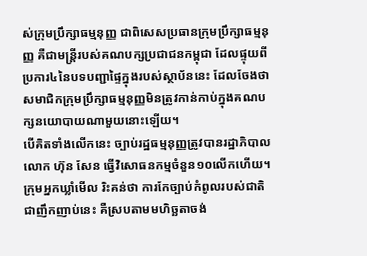ស់ក្រុមប្រឹក្សាធម្មនុញ្ញ ជាពិសេសប្រធានក្រុមប្រឹក្សាធម្មនុញ្ញ គឺជាមន្ត្រីរបស់គណបក្សប្រជាជនកម្ពុជា ដែលផ្ទុយពីប្រការ៤នៃបទបញ្ជាផ្ទៃក្នុងរបស់ស្ថាប័ននេះ ដែលចែងថា សមាជិកក្រុមប្រឹក្សាធម្មនុញ្ញមិនត្រូវកាន់កាប់ក្នុងគណបក្សនយោបាយណាមួយនោះឡើយ។
បើគិតទាំងលើកនេះ ច្បាប់រដ្ឋធម្មនុញ្ញត្រូវបានរដ្ឋាភិបាលលោក ហ៊ុន សែន ធ្វើវិសោធនកម្មចំនួន១០លើកហើយ។ ក្រុមអ្នកឃ្លាំមើល រិះគន់ថា ការកែច្បាប់កំពូលរបស់ជាតិជាញឹកញាប់នេះ គឺស្របតាមមហិច្ឆតាចង់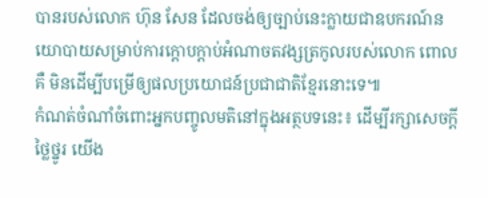បានរបស់លោក ហ៊ុន សែន ដែលចង់ឲ្យច្បាប់នេះក្លាយជាឧបករណ៍នយោបាយសម្រាប់ការក្ដោបក្ដាប់អំណាចតវង្សត្រកូលរបស់លោក ពោលគឺ មិនដើម្បីបម្រើឲ្យផលប្រយោជន៍ប្រជាជាតិខ្មែរនោះទេ៕
កំណត់ចំណាំចំពោះអ្នកបញ្ចូលមតិនៅក្នុងអត្ថបទនេះ៖ ដើម្បីរក្សាសេចក្ដីថ្លៃថ្នូរ យើង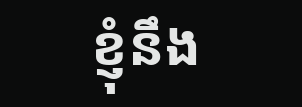ខ្ញុំនឹង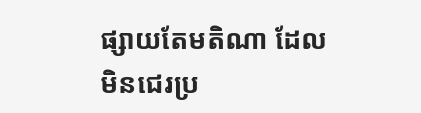ផ្សាយតែមតិណា ដែលមិនជេរប្រ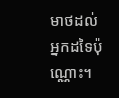មាថដល់អ្នកដទៃប៉ុណ្ណោះ។